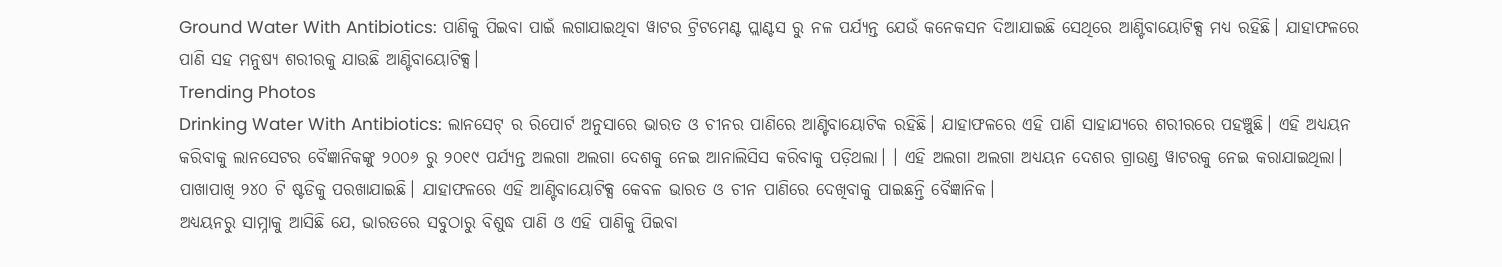Ground Water With Antibiotics: ପାଣିକୁ ପିଇବା ପାଇଁ ଲଗାଯାଇଥିବା ୱାଟର ଟ୍ରିଟମେଣ୍ଟ ପ୍ଲାଣ୍ଟସ ରୁ ନଳ ପର୍ଯ୍ୟନ୍ତ ଯେଉଁ କନେକସନ ଦିଆଯାଇଛି ସେଥିରେ ଆଣ୍ଟିବାୟୋଟିକ୍ସ ମଧ୍ୟ ରହିଛି। ଯାହାଫଳରେ ପାଣି ସହ ମନୁଷ୍ୟ ଶରୀରକୁ ଯାଉଛି ଆଣ୍ଟିବାୟୋଟିକ୍ସ।
Trending Photos
Drinking Water With Antibiotics: ଲାନସେଟ୍ ର ରିପୋର୍ଟ ଅନୁସାରେ ଭାରତ ଓ ଚୀନର ପାଣିରେ ଆଣ୍ଟିବାୟୋଟିକ ରହିଛି। ଯାହାଫଳରେ ଏହି ପାଣି ସାହାଯ୍ୟରେ ଶରୀରରେ ପହଞ୍ଚୁଛି। ଏହି ଅଧ୍ୟୟନ କରିବାକୁ ଲାନସେଟର ବୈଜ୍ଞାନିକଙ୍କୁ ୨୦୦୬ ରୁ ୨୦୧୯ ପର୍ଯ୍ୟନ୍ତ ଅଲଗା ଅଲଗା ଦେଶକୁ ନେଇ ଆନାଲିସିସ କରିବାକୁ ପଡ଼ିଥଲା। । ଏହି ଅଲଗା ଅଲଗା ଅଧ୍ୟୟନ ଦେଶର ଗ୍ରାଉଣ୍ଡ ୱାଟରକୁ ନେଇ କରାଯାଇଥିଲା। ପାଖାପାଖି ୨୪୦ ଟି ଷ୍ଟଡିକୁ ପରଖାଯାଇଛି। ଯାହାଫଳରେ ଏହି ଆଣ୍ଟିବାୟୋଟିକ୍ସ କେବଳ ଭାରତ ଓ ଚୀନ ପାଣିରେ ଦେଖିବାକୁ ପାଇଛନ୍ତି ବୈଜ୍ଞାନିକ।
ଅଧ୍ୟୟନରୁ ସାମ୍ନାକୁ ଆସିଛି ଯେ, ଭାରତରେ ସବୁଠାରୁ ବିଶୁଦ୍ଧ ପାଣି ଓ ଏହି ପାଣିକୁ ପିଇବା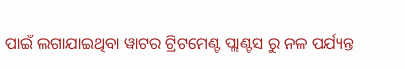ପାଇଁ ଲଗାଯାଇଥିବା ୱାଟର ଟ୍ରିଟମେଣ୍ଟ ପ୍ଲାଣ୍ଟସ ରୁ ନଳ ପର୍ଯ୍ୟନ୍ତ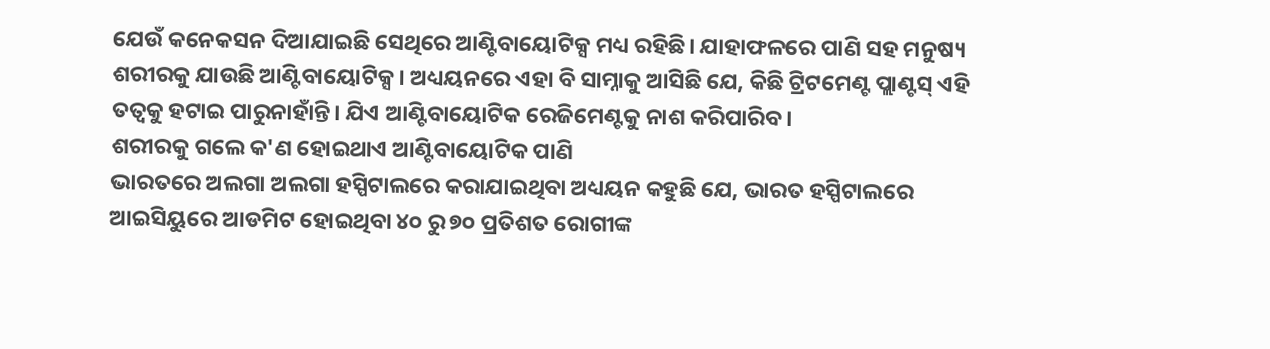ଯେଉଁ କନେକସନ ଦିଆଯାଇଛି ସେଥିରେ ଆଣ୍ଟିବାୟୋଟିକ୍ସ ମଧ୍ୟ ରହିଛି। ଯାହାଫଳରେ ପାଣି ସହ ମନୁଷ୍ୟ ଶରୀରକୁ ଯାଉଛି ଆଣ୍ଟିବାୟୋଟିକ୍ସ। ଅଧ୍ୟୟନରେ ଏହା ବି ସାମ୍ନାକୁ ଆସିଛି ଯେ, କିଛି ଟ୍ରିଟମେଣ୍ଟ ପ୍ଲାଣ୍ଟସ୍ ଏହି ତତ୍ୱକୁ ହଟାଇ ପାରୁନାହାଁନ୍ତି। ଯିଏ ଆଣ୍ଟିବାୟୋଟିକ ରେଜିମେଣ୍ଟକୁ ନାଶ କରିପାରିବ।
ଶରୀରକୁ ଗଲେ କ'ଣ ହୋଇଥାଏ ଆଣ୍ଟିବାୟୋଟିକ ପାଣି
ଭାରତରେ ଅଲଗା ଅଲଗା ହସ୍ପିଟାଲରେ କରାଯାଇଥିବା ଅଧ୍ୟୟନ କହୁଛି ଯେ, ଭାରତ ହସ୍ପିଟାଲରେ ଆଇସିୟୁରେ ଆଡମିଟ ହୋଇଥିବା ୪୦ ରୁ ୭୦ ପ୍ରତିଶତ ରୋଗୀଙ୍କ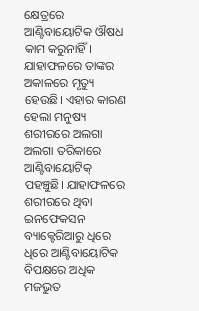କ୍ଷେତ୍ରରେ ଆଣ୍ଟିବାୟୋଟିକ ଔଷଧ କାମ କରୁନାହିଁ। ଯାହାଫଳରେ ତାଙ୍କର ଅକାଳରେ ମୃତ୍ୟୁ ହେଉଛି। ଏହାର କାରଣ ହେଲା ମନୁଷ୍ୟ ଶରୀରରେ ଅଲଗା ଅଲଗା ତରିକାରେ ଆଣ୍ଟିବାୟୋଟିକ୍ ପହଞ୍ଚୁଛି। ଯାହାଫଳରେ ଶରୀରରେ ଥିବା ଇନଫେକସନ ବ୍ୟାକ୍ଟେରିଆରୁ ଧିରେ ଧିରେ ଆଣ୍ଟିବାୟୋଟିକ ବିପକ୍ଷରେ ଅଧିକ ମଜଭୁତ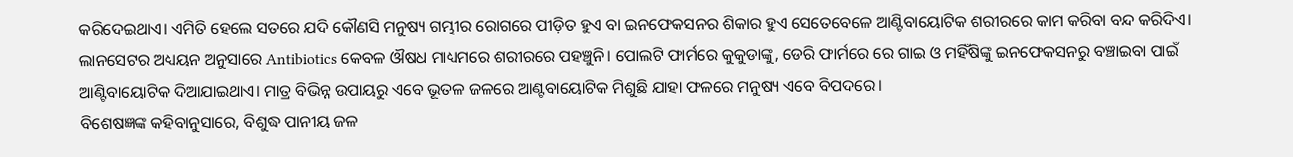କରିଦେଇଥାଏ। ଏମିତି ହେଲେ ସତରେ ଯଦି କୌଣସି ମନୁଷ୍ୟ ଗମ୍ଭୀର ରୋଗରେ ପୀଡ଼ିତ ହୁଏ ବା ଇନଫେକସନର ଶିକାର ହୁଏ ସେତେବେଳେ ଆଣ୍ଟିବାୟୋଟିକ ଶରୀରରେ କାମ କରିବା ବନ୍ଦ କରିଦିଏ।
ଲାନସେଟର ଅଧ୍ୟୟନ ଅନୁସାରେ Antibiotics କେବଳ ଔଷଧ ମାଧ୍ୟମରେ ଶରୀରରେ ପହଞ୍ଚୁନି। ପୋଲଟି ଫାର୍ମରେ କୁକୁଡାଙ୍କୁ, ଡେରି ଫାର୍ମରେ ରେ ଗାଇ ଓ ମହିଁଷିଙ୍କୁ ଇନଫେକସନରୁ ବଞ୍ଚାଇବା ପାଇଁ ଆଣ୍ଟିବାୟୋଟିକ ଦିଆଯାଇଥାଏ। ମାତ୍ର ବିଭିନ୍ନ ଉପାୟରୁ ଏବେ ଭୂତଳ ଜଳରେ ଆଣ୍ଟବାୟୋଟିକ ମିଶୁଛି ଯାହା ଫଳରେ ମନୁଷ୍ୟ ଏବେ ବିପଦରେ।
ବିଶେଷଜ୍ଞଙ୍କ କହିବାନୁସାରେ, ବିଶୁଦ୍ଧ ପାନୀୟ ଜଳ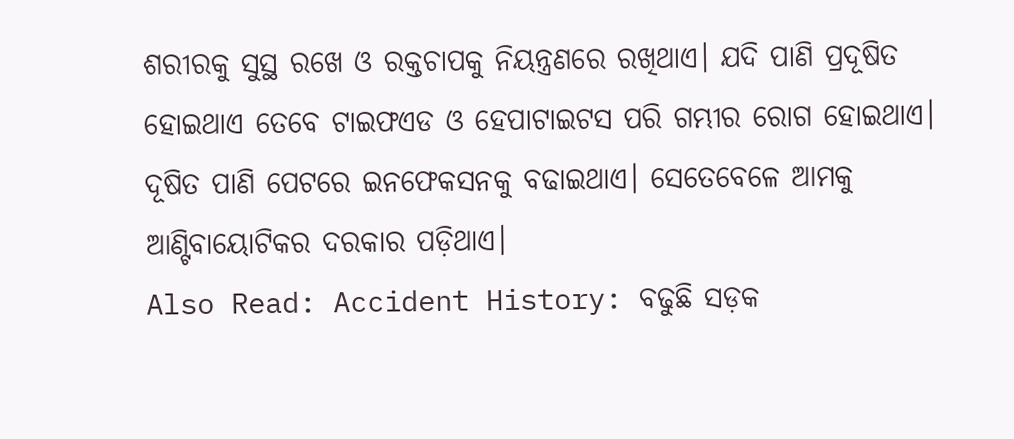ଶରୀରକୁ ସୁସ୍ଥ ରଖେ ଓ ରକ୍ତଚାପକୁ ନିୟନ୍ତ୍ରଣରେ ରଖିଥାଏ। ଯଦି ପାଣି ପ୍ରଦୂଷିତ ହୋଇଥାଏ ତେବେ ଟାଇଫଏଡ ଓ ହେପାଟାଇଟସ ପରି ଗମ୍ଭୀର ରୋଗ ହୋଇଥାଏ। ଦୂଷିତ ପାଣି ପେଟରେ ଇନଫେକସନକୁ ବଢାଇଥାଏ। ସେତେବେଳେ ଆମକୁ ଆଣ୍ଟିବାୟୋଟିକର ଦରକାର ପଡ଼ିଥାଏ।
Also Read: Accident History: ବଢୁଛି ସଡ଼କ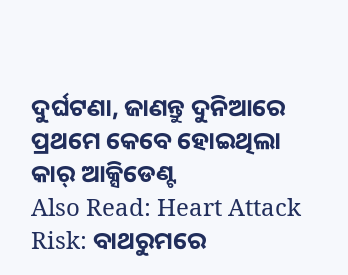ଦୁର୍ଘଟଣା, ଜାଣନ୍ତୁ ଦୁନିଆରେ ପ୍ରଥମେ କେବେ ହୋଇଥିଲା କାର୍ ଆକ୍ସିଡେଣ୍ଟ
Also Read: Heart Attack Risk: ବାଥରୁମରେ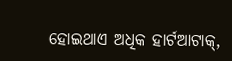ହୋଇଥାଏ ଅଧିକ ହାର୍ଟଆଟାକ୍,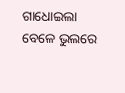ଗାଧୋଇଲା ବେଳେ ଭୁଲରେ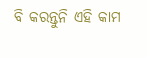ବି କରନ୍ତୁନି ଏହି କାମ